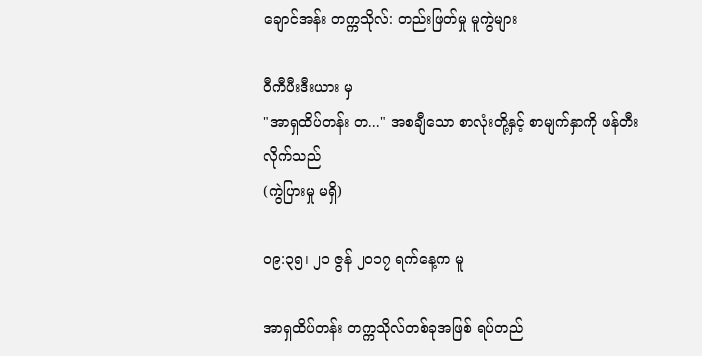ချောင်အန်း တက္ကသိုလ်: တည်းဖြတ်မှု မူကွဲများ

ဝီကီပီးဒီးယား မှ
"အာရှထိပ်တန်း တ..." အစချီသော စာလုံးတို့နှင့် စာမျက်နှာကို ဖန်တီးလိုက်သည်
(ကွဲပြားမှု မရှိ)

၀၉:၃၅၊ ၂၁ ဇွန် ၂၀၁၇ ရက်နေ့က မူ

အာရှထိပ်တန်း တက္ကသိုလ်တစ်ခုအဖြစ် ရပ်တည်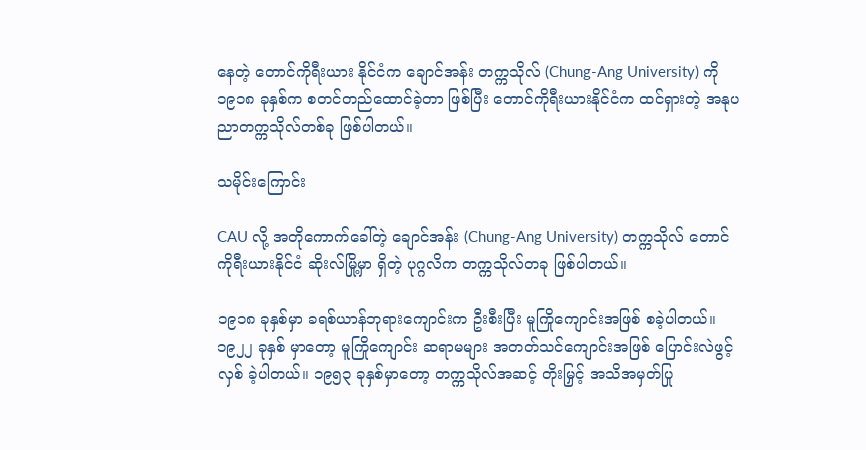နေတဲ့ တောင်ကိုရီးယား နိုင်ငံက ချောင်အန်း တက္ကသိုလ် (Chung-Ang University) ကို ၁၉၁၈ ခုနှစ်က စတင်တည်ထောင်ခဲ့တာ ဖြစ်ပြီး တောင်ကိုရီးယားနိုင်ငံက ထင်ရှားတဲ့ အနုပညာတက္ကသိုလ်တစ်ခု ဖြစ်ပါတယ်။

သမိုင်းကြောင်း

CAU လို့ အတိုကောက်ခေါ်တဲ့ ချောင်အန်း (Chung-Ang University) တက္ကသိုလ် တောင်ကိုရီးယားနိုင်ငံ ဆိုးလ်မြို့မှာ ရှိတဲ့ ပုဂ္ဂလိက တက္ကသိုလ်တခု ဖြစ်ပါတယ်။

၁၉၁၈ ခုနှစ်မှာ ခရစ်ယာန်ဘုရားကျောင်းက ဦးစီးပြီး မူကြိုကျောင်းအဖြစ် စခဲ့ပါတယ်။ ၁၉၂၂ ခုနှစ် မှာတော့ မူကြိုကျောင်း ဆရာမများ အတတ်သင်ကျောင်းအဖြစ် ပြောင်းလဲဖွင့်လှစ် ခဲ့ပါတယ်။ ၁၉၅၃ ခုနှစ်မှာတော့ တက္ကသိုလ်အဆင့် တိုးမြှင့် အသိအမှတ်ပြု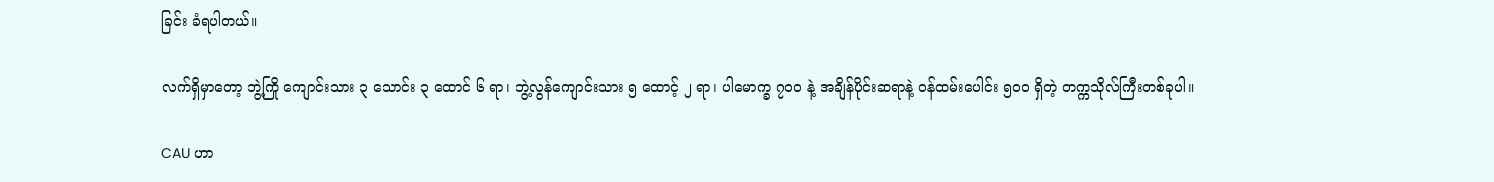ခြင်း ခံရပါတယ်။

လက်ရှိမှာတော့ ဘွဲ့ကြို ကျောင်းသား ၃ သောင်း ၃ ထောင် ၆ ရာ၊ ဘွဲ့လွန်ကျောင်းသား ၅ ထောင့် ၂ ရာ၊ ပါမောက္ခ ၇၀ဝ နဲ့ အချိန်ပိုင်းဆရာနဲ့ ဝန်ထမ်းပေါင်း ၅၀ဝ ရှိတဲ့ တက္ကသိုလ်ကြီးတစ်ခုပါ။

CAU ဟာ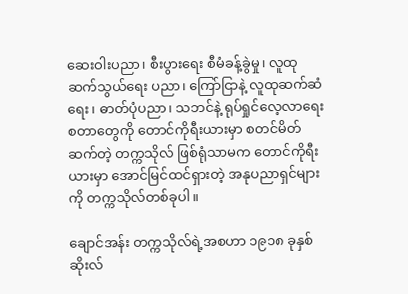ဆေးဝါးပညာ၊ စီးပွားရေး စီမံခန့်ခွဲမှု၊ လူထုဆက်သွယ်ရေး ပညာ၊ ကြော်ငြာနဲ့ လူထုဆက်ဆံရေး၊ ဓာတ်ပုံပညာ၊ သဘင်နဲ့ ရုပ်ရှုင်လေ့လာရေး စတာတွေကို တောင်ကိုရီးယားမှာ စတင်မိတ်ဆက်တဲ့ တက္ကသိုလ် ဖြစ်ရုံသာမက တောင်ကိုရီးယားမှာ အောင်မြင်ထင်ရှားတဲ့ အနုပညာရှင်များကို တက္ကသိုလ်တစ်ခုပါ။

ချောင်အန်း တက္ကသိုလ်ရဲ့အစဟာ ၁၉၁၈ ခုနှစ် ဆိုးလ်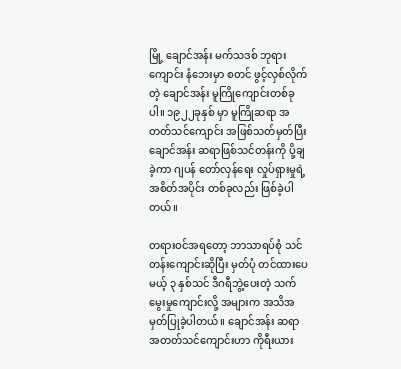မြို့ ချောင်အန်း မက်သဒစ် ဘုရားကျောင်း နံဘေးမှာ စတင် ဖွင့်လှစ်လိုက်တဲ့ ချောင်အန်း မူကြိုကျောင်းတစ်ခုပါ။ ၁၉၂၂ခုနှစ် မှာ မူကြိုဆရာ အတတ်သင်ကျောင်း အဖြစ်သတ်မှတ်ပြီး ချောင်အန်း ဆရာဖြစ်သင်တန်းကို ပို့ချခဲ့ကာ ဂျပန် တော်လှန်ရေး လှုပ်ရှားမှုရဲ့ အစိတ်အပိုင်း တစ်ခုလည်း ဖြစ်ခဲ့ပါတယ်။

တရားဝင်အရတော့ ဘာသာရပ်စုံ သင်တန်းကျောင်းဆိုပြီး မှတ်ပုံ တင်ထားပေမယ့် ၃ နှစ်သင် ဒီဂရီဘွဲ့ပေးတဲ့ သက်မွေးမှုကျောင်းလို့ အများက အသိအမှတ်ပြုခဲ့ပါတယ်။ ချောင်အန်း ဆရာအတတ်သင်ကျောင်းဟာ ကိုရီးယား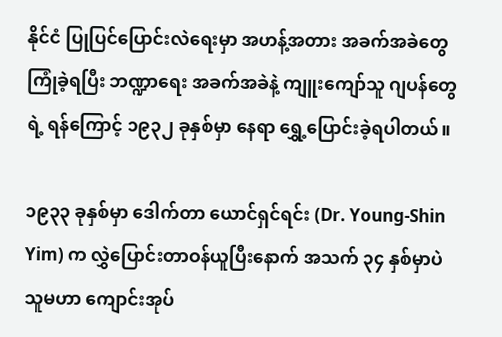နိုင်ငံ ပြုပြင်ပြောင်းလဲရေးမှာ အဟန့်အတား အခက်အခဲတွေ ကြုံခဲ့ရပြီး ဘဏ္ဍာရေး အခက်အခဲနဲ့ ကျူးကျော်သူ ဂျပန်တွေရဲ့ ရန်ကြောင့် ၁၉၃၂ ခုနှစ်မှာ နေရာ ရွှေ့ပြောင်းခဲ့ရပါတယ်။

၁၉၃၃ ခုနှစ်မှာ ဒေါက်တာ ယောင်ရှင်ရင်း (Dr. Young-Shin Yim) က လွှဲပြောင်းတာဝန်ယူပြီးနောက် အသက် ၃၄ နှစ်မှာပဲ သူမဟာ ကျောင်းအုပ်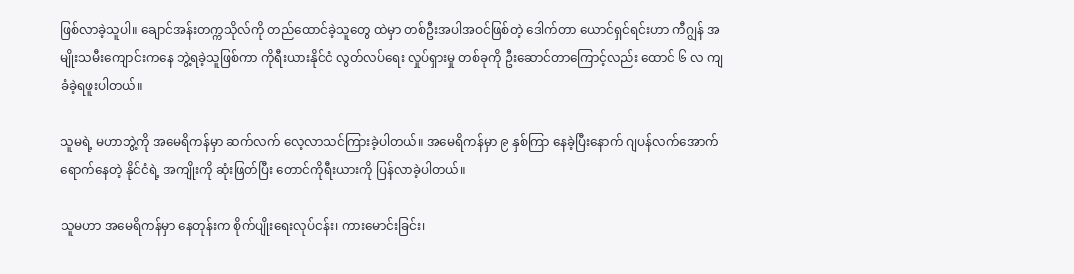ဖြစ်လာခဲ့သူပါ။ ချောင်အန်းတက္ကသိုလ်ကို တည်ထောင်ခဲ့သူတွေ ထဲမှာ တစ်ဦးအပါအဝင်ဖြစ်တဲ့ ဒေါက်တာ ယောင်ရှင်ရင်းဟာ ကီဂျွန် အမျိုးသမီးကျောင်းကနေ ဘွဲ့ရခဲ့သူဖြစ်ကာ ကိုရီးယားနိုင်ငံ လွတ်လပ်ရေး လှုပ်ရှားမှု တစ်ခုကို ဦးဆောင်တာကြောင့်လည်း ထောင် ၆ လ ကျခံခဲ့ရဖူးပါတယ်။

သူမရဲ့ မဟာဘွဲ့ကို အမေရိကန်မှာ ဆက်လက် လေ့လာသင်ကြားခဲ့ပါတယ်။ အမေရိကန်မှာ ၉ နှစ်ကြာ နေခဲ့ပြီးနောက် ဂျပန်လက်အောက် ရောက်နေတဲ့ နိုင်ငံရဲ့ အကျိုးကို ဆုံးဖြတ်ပြီး တောင်ကိုရီးယားကို ပြန်လာခဲ့ပါတယ်။

သူမဟာ အမေရိကန်မှာ နေတုန်းက စိုက်ပျိုးရေးလုပ်ငန်း၊ ကားမောင်းခြင်း၊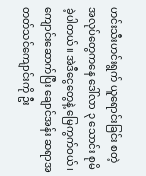ဟင်းသီးဟင်းရွက် ယူရောင်းခြင်း စတဲ့ အလုပ်တွေကနေ ဒေါ်လာ ၃ သောင်း စုမိခဲ့ပါတယ်။ အဲဒီငွေတွေနဲ့ မြေကွက်ဝယ်၊ ကျောင်းဆောက်ပြီး ချောင်အန်း ဆရာအတတ်သင်ကျောင်းကို ဦး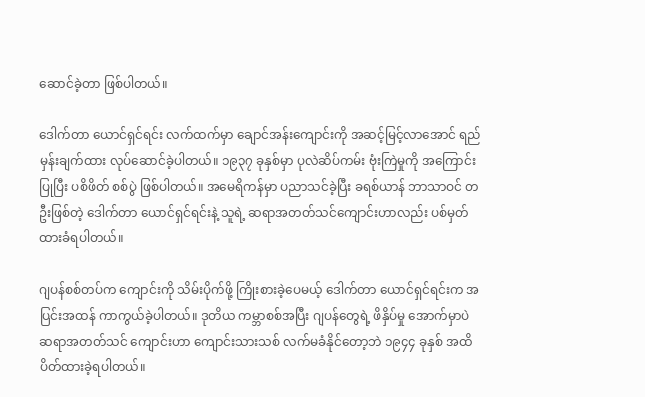ဆောင်ခဲ့တာ ဖြစ်ပါတယ်။

ဒေါက်တာ ယောင်ရှင်ရင်း လက်ထက်မှာ ချောင်အန်းကျောင်းကို အဆင့်မြင့်လာအောင် ရည်မှန်းချက်ထား လုပ်ဆောင်ခဲ့ပါတယ်။ ၁၉၃၇ ခုနှစ်မှာ ပုလဲဆိပ်ကမ်း ဗုံးကြဲမှုကို အကြောင်းပြုပြီး ပစိဖိတ် စစ်ပွဲ ဖြစ်ပါတယ်။ အမေရိကန်မှာ ပညာသင်ခဲ့ပြီး ခရစ်ယာန် ဘာသာဝင် တဦးဖြစ်တဲ့ ဒေါက်တာ ယောင်ရှင်ရင်းနဲ့ သူရဲ့ ဆရာအတတ်သင်ကျောင်းဟာလည်း ပစ်မှတ်ထားခံရပါတယ်။

ဂျပန်စစ်တပ်က ကျောင်းကို သိမ်းပိုက်ဖို့ ကြိုးစားခဲ့ပေမယ့် ဒေါက်တာ ယောင်ရှင်ရင်းက အပြင်းအထန် ကာကွယ်ခဲ့ပါတယ်။ ဒုတိယ ကမ္ဘာစစ်အပြီး ဂျပန်တွေရဲ့ ဖိနှိပ်မှု အောက်မှာပဲ ဆရာအတတ်သင် ကျောင်းဟာ ကျောင်းသားသစ် လက်မခံနိုင်တော့ဘဲ ၁၉၄၄ ခုနှစ် အထိ ပိတ်ထားခဲ့ရပါတယ်။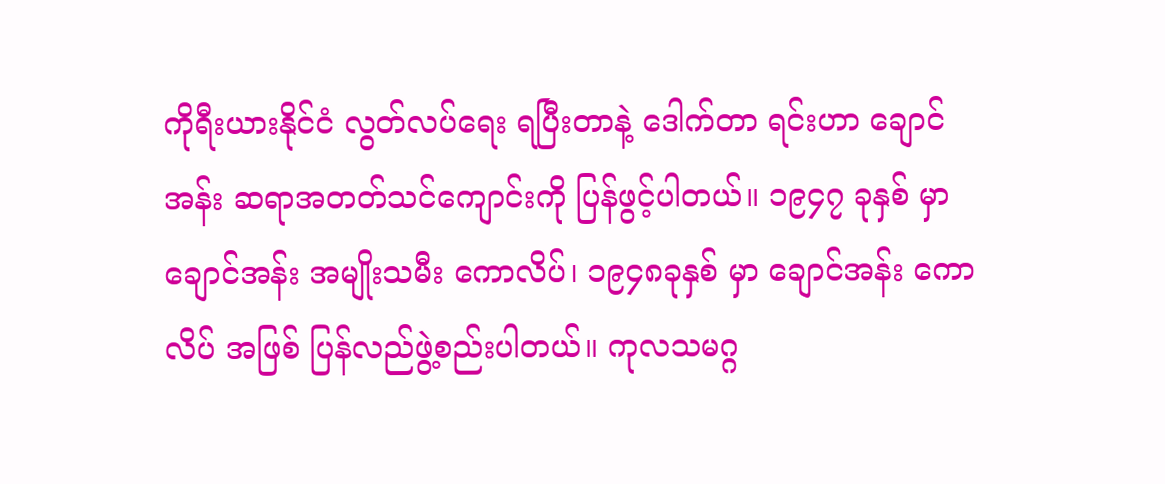ကိုရီးယားနိုင်ငံ လွတ်လပ်ရေး ရပြီးတာနဲ့ ဒေါက်တာ ရင်းဟာ ချောင်အန်း ဆရာအတတ်သင်ကျောင်းကို ပြန်ဖွင့်ပါတယ်။ ၁၉၄၇ ခုနှစ် မှာ ချောင်အန်း အမျိုးသမီး ကောလိပ်၊ ၁၉၄၈ခုနှစ် မှာ ချောင်အန်း ကောလိပ် အဖြစ် ပြန်လည်ဖွဲ့စည်းပါတယ်။ ကုလသမဂ္ဂ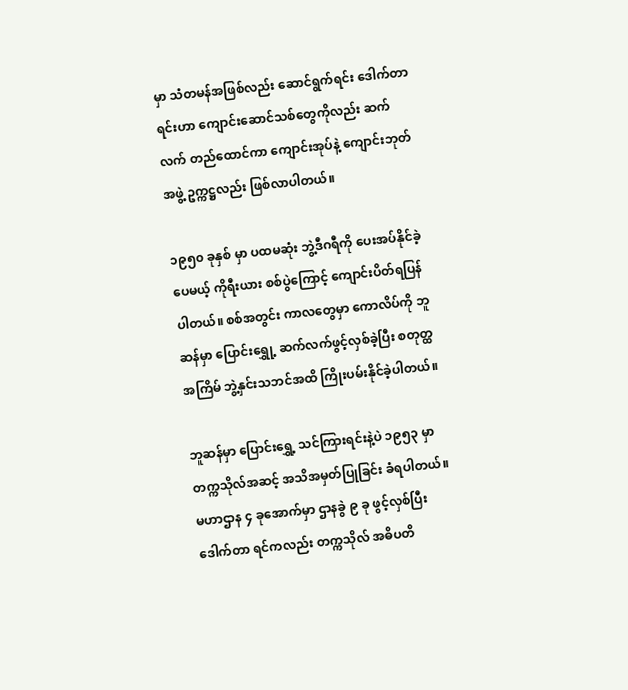မှာ သံတမန်အဖြစ်လည်း ဆောင်ရွက်ရင်း ဒေါက်တာ ရင်းဟာ ကျောင်းဆောင်သစ်တွေကိုလည်း ဆက်လက် တည်ထောင်ကာ ကျောင်းအုပ်နဲ့ ကျောင်းဘုတ်အဖွဲ့ ဥက္ကဋ္ဌလည်း ဖြစ်လာပါတယ်။

၁၉၅၀ ခုနှစ် မှာ ပထမဆုံး ဘွဲ့ဒီဂရီကို ပေးအပ်နိုင်ခဲ့ပေမယ့် ကိုရီးယား စစ်ပွဲကြောင့် ကျောင်းပိတ်ရပြန်ပါတယ်။ စစ်အတွင်း ကာလတွေမှာ ကောလိပ်ကို ဘူဆန်မှာ ပြောင်းရွှေု့ ဆက်လက်ဖွင့်လှစ်ခဲ့ပြီး စတုတ္ထအကြိမ် ဘွဲ့နှင်းသဘင်အထိ ကြိုးပမ်းနိုင်ခဲ့ပါတယ်။

ဘူဆန်မှာ ပြောင်းရွှေ့ သင်ကြားရင်းနဲ့ပဲ ၁၉၅၃ မှာ တက္ကသိုလ်အဆင့် အသိအမှတ်ပြုခြင်း ခံရပါတယ်။ မဟာဌာန ၄ ခုအောက်မှာ ဌာနခွဲ ၉ ခု ဖွင့်လှစ်ပြီး ဒေါက်တာ ရင်ကလည်း တက္ကသိုလ် အဓိပတိ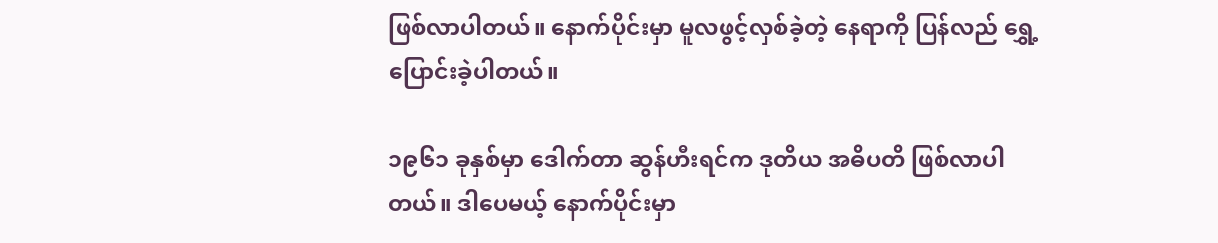ဖြစ်လာပါတယ်။ နောက်ပိုင်းမှာ မူလဖွင့်လှစ်ခဲ့တဲ့ နေရာကို ပြန်လည် ရွှေ့ပြောင်းခဲ့ပါတယ်။

၁၉၆၁ ခုနှစ်မှာ ဒေါက်တာ ဆွန်ဟီးရင်က ဒုတိယ အဓိပတိ ဖြစ်လာပါတယ်။ ဒါပေမယ့် နောက်ပိုင်းမှာ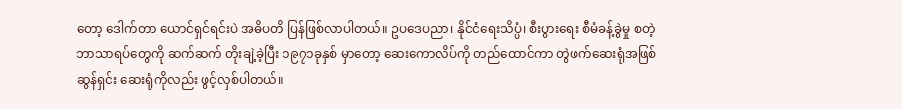တော့ ဒေါက်တာ ယောင်ရှင်ရင်းပဲ အဓိပတိ ပြန်ဖြစ်လာပါတယ်။ ဥပဒေပညာ၊ နိုင်ငံရေးသိပ္ပံ၊ စီးပွားရေး စီမံခန့်ခွဲမှု စတဲ့ ဘာသာရပ်တွေကို ဆက်ဆက် တိုးချဲ့ခဲ့ပြီး ၁၉၇၁ခုနှစ် မှာတော့ ဆေးကောလိပ်ကို တည်ထောင်ကာ တွဲဖက်ဆေးရုံအဖြစ် ဆွန်ရှင်း ဆေးရုံကိုလည်း ဖွင့်လှစ်ပါတယ်။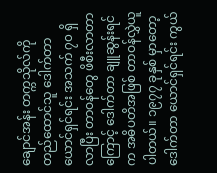ချောင်အန်း တက္ကသိုလ်ကို တည်ထောင်သူ ဒေါက်တာ ယောင်ရှင်ရင်း အသက် ၇၀ ရှိလာပြီး တာဝန်တွေ ဖိစီးလာတာကြောင့် ဒေါက်တာ ချူဆွန်းရင်က အဓိပတိအဖြစ် တာဝန်လွှဲယူပါတယ်။ ၁၉၇၇ ခုနှစ် မှာတော့ ဒေါက်တာ ယောင်ရှင်ရင်း ကွယ်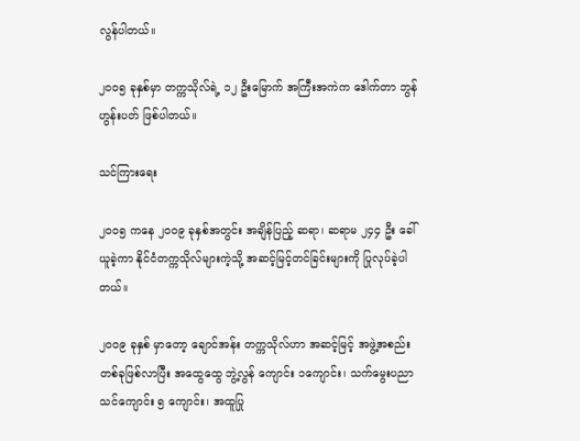လွန်ပါတယ်။

၂၀ဝ၅ ခုနှစ်မှာ တက္ကသိုလ်ရဲ့ ၁၂ ဦးမြောက် အကြီးအကဲက ဒေါက်တာ ဘွန်ဟွန်းပတ် ဖြစ်ပါတယ်။

သင်ကြားရေး

၂၀ဝ၅ ကနေ ၂၀ဝ၉ ခုနှစ်အတွင်း အချိန်ပြည့် ဆရာ၊ ဆရာမ ၂၄၄ ဦး ခေါ်ယူခဲ့ကာ နိုင်ငံတက္ကသိုလ်များကဲ့သို့ အဆင့်မြင့်တင်ခြင်းများကို ပြုလုပ်ခဲ့ပါတယ်။

၂၀ဝ၉ ခုနှစ် မှာတော့ ချောင်အန်း တက္ကသိုလ်ဟာ အဆင့်မြင့် အဖွဲ့အစည်းတစ်ခုဖြစ်လာပြီး အထွေထွေ ဘွဲ့လွန် ကျောင်း ၁ကျောင်း၊ သက်မွေးပညာသင်ကျောင်း ၅ ကျောင်း၊ အထူပြု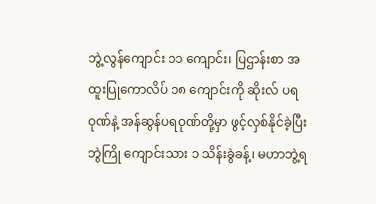ဘွဲ့လွန်ကျောင်း ၁၁ ကျောင်း၊ ပြဌာန်းစာ အထူးပြုကောလိပ် ၁၈ ကျောင်းကို ဆိုးလ် ပရဝုဏ်နဲ့ အန်ဆွန်ပရဝုဏ်တို့မှာ ဖွင့်လှစ်နိုင်ခဲ့ပြီး ဘွဲကြို ကျောင်းသား ၁ သိန်းခွဲခန့်၊ မဟာဘွဲ့ရ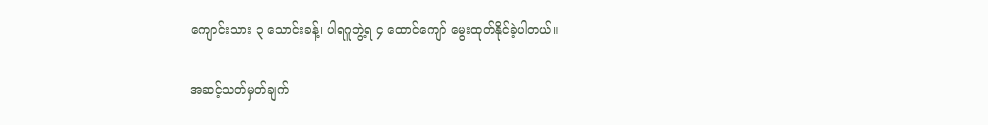ကျောင်းသား ၃ သောင်းခန့်၊ ပါရဂူဘွဲ့ရ ၄ ထောင်ကျော် မွေးထုတ်နိုင်ခဲ့ပါတယ်။

အဆင့်သတ်မှတ်ချက်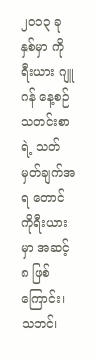၂၀၁၃ ခုနှစ်မှာ ကိုရီးယား ဂျူဂန် နေ့စဉ်သတင်းစာရဲ့ သတ်မှတ်ချက်အရ တောင်ကိုရီးယားမှာ အဆင့် ၈ ဖြစ်ကြောင်း၊ သဘင်၊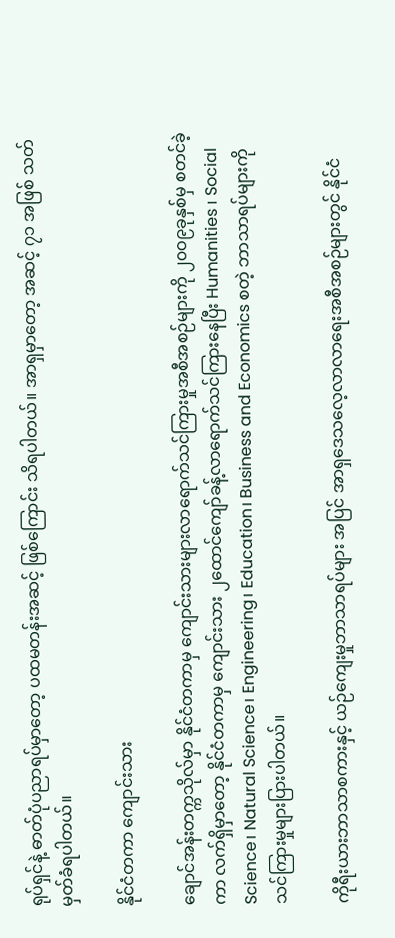ရုပ်ရှင်နဲ့ ဓာတ်ပုံပညာရပ်မှာတော့ ပထမတန်းအဆင့် ဖြစ်ကြောင်း သိရပါတယ်။ အာရှမှာတော့ အဆင့် ၇၁ အဖြစ် သတ်မှတ်ခံရပါတယ်။

နိုင်ငံတကာ ကျောင်းသား

ချောင်အန်းတက္ကသိုလ်မှာ နိုင်ငံတကာမှ ကျောင်းသားများလာရောက်သင်ကြားမှုအစီအစဉ်များကို ၂၀ဝ၉ခုနှစ်မှ စတင်ခဲ့ကာ လက်ရှိမှာတော့ နိုင်ငံတကာမှ ကျောင်းသား ၂ထောင်ကျော်ခန့်လာရောက်သင်ကြားနေပြီး Humanities ၊ Social Science၊ Natural Science၊ Engineering၊ Education၊ Business and Economics စတဲ့ ဘာသာရပ်များကို သင်ကြားမှုများပြားပါတယ်။

ကိုရီးယားဘာသာစကားနှင့် ယဉ်ကျေးမှုဘာသာရပ်များ အပြင် အာရှဒေသလေ့လာလာရေးအစီအစဉ်များတွင် နိုင်ငံ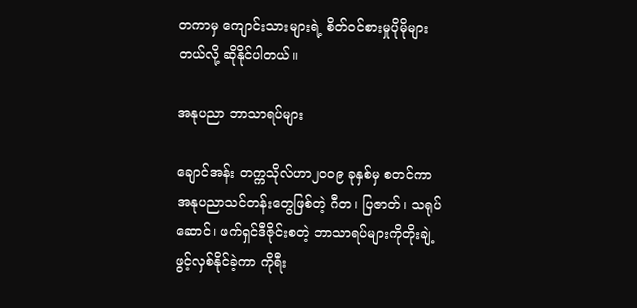တကာမှ ကျောင်းသားများရဲ့ စိတ်ဝင်စားမှုပိုမိုများတယ်လို့ ဆိုနိုင်ပါတယ်။

အနုပညာ ဘာသာရပ်များ

ချောင်အန်း တက္ကသိုလ်ဟာ၂၀ဝ၉ ခုနှစ်မှ စတင်ကာ အနုပညာသင်တန်းတွေဖြစ်တဲ့ ဂီတ၊ ပြဇာတ်၊ သရုပ်ဆောင်၊ ဖက်ရှင်ဒီဇိုင်းစတဲ့ ဘာသာရပ်များကိုတိုးချဲ့ ဖွင့်လှစ်နိုင်ခဲ့ကာ ကိုရီး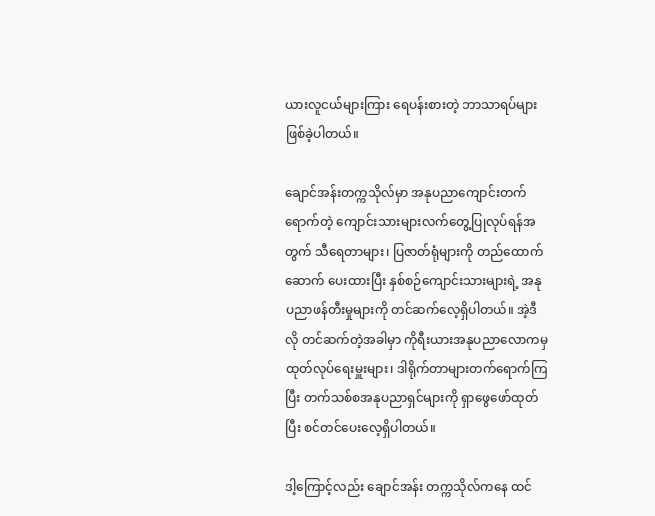ယားလူငယ်များကြား ရေပန်းစားတဲ့ ဘာသာရပ်များဖြစ်ခဲ့ပါတယ်။

ချောင်အန်းတက္ကသိုလ်မှာ အနုပညာကျောင်းတက်ရောက်တဲ့ ကျောင်းသားများလက်တွေ့ပြုလုပ်ရန်အတွက် သီရေတာများ၊ ပြဇာတ်ရုံများကို တည်ထောက်ဆောက် ပေးထားပြီး နှစ်စဉ်ကျောင်းသားများရဲ့ အနုပညာဖန်တီးမှုများကို တင်ဆက်လေ့ရှိပါတယ်။ အဲ့ဒီလို တင်ဆက်တဲ့အခါမှာ ကိုရီးယားအနုပညာလောကမှ ထုတ်လုပ်ရေးမှူးများ၊ ဒါရိုက်တာများတက်ရောက်ကြပြီး တက်သစ်စအနုပညာရှင်များကို ရှာဖွေဖော်ထုတ်ပြီး စင်တင်ပေးလေ့ရှိပါတယ်။

ဒါ့ကြောင့်လည်း ချောင်အန်း တက္ကသိုလ်ကနေ ထင်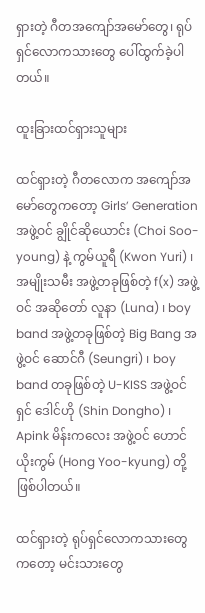ရှားတဲ့ ဂီတအကျော်အမော်တွေ၊ ရုပ်ရှင်လောကသားတွေ ပေါ်ထွက်ခဲ့ပါတယ်။

ထူးခြားထင်ရှားသူများ

ထင်ရှားတဲ့ ဂီတလောက အကျော်အမော်တွေကတော့ Girls’ Generation အဖွဲ့ဝင် ချွိုင်ဆိုယောင်း (Choi Soo-young) နဲ့ ကွမ်ယူရီ (Kwon Yuri) ၊ အမျိုးသမီး အဖွဲ့တခုဖြစ်တဲ့ f(x) အဖွဲ့ဝင် အဆိုတော် လူနာ (Luna) ၊ boy band အဖွဲ့တခုဖြစ်တဲ့ Big Bang အဖွဲ့ဝင် ဆောင်ဂီ (Seungri) ၊ boy band တခုဖြစ်တဲ့ U-KISS အဖွဲ့ဝင် ရှင် ဒေါင်ဟို (Shin Dongho) ၊ Apink မိန်းကလေး အဖွဲ့ဝင် ဟောင်ယိုးကွမ် (Hong Yoo-kyung) တို့ ဖြစ်ပါတယ်။

ထင်ရှားတဲ့ ရုပ်ရှင်လောကသားတွေကတော့ မင်းသားတွေ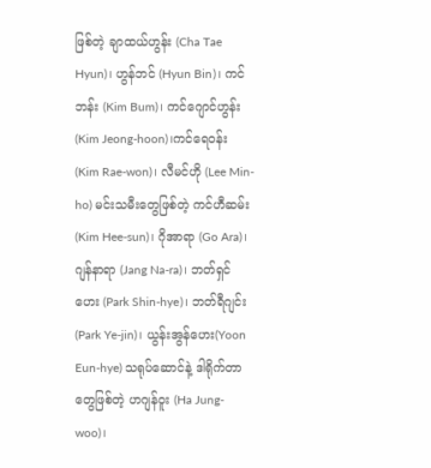ဖြစ်တဲ့ ချာထယ်ဟွန်း (Cha Tae Hyun)၊ ဟွန်ဘင် (Hyun Bin)၊ ကင်ဘန်း (Kim Bum)၊ ကင်ဂျောင်ဟွန်း (Kim Jeong-hoon)၊ကင်ရေဝန်း (Kim Rae-won)၊ လီမင်ဟို (Lee Min-ho) မင်းသမီးတွေဖြစ်တဲ့ ကင်ဟီဆမ်း (Kim Hee-sun)၊ ဂိုအာရာ (Go Ara)၊ ဂျန်နာရာ (Jang Na-ra)၊ ဘတ်ရှင်ဟေး (Park Shin-hye)၊ ဘတ်ရီဂျင်း(Park Ye-jin)၊ ယွန်းအွန်ဟေး(Yoon Eun-hye) သရုပ်ဆောင်နဲ့ ဒါရိုက်တာတွေဖြစ်တဲ့ ဟဂျန်ဝူး (Ha Jung-woo)၊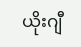ယိုးဂျီ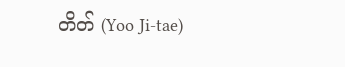တိတ် (Yoo Ji-tae)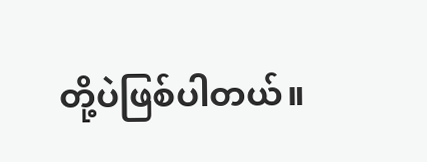တို့ပဲဖြစ်ပါတယ်။